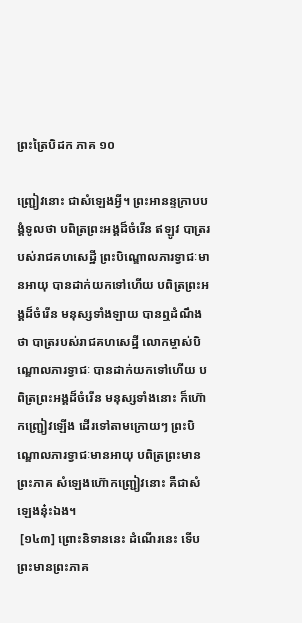ព្រះត្រៃបិដក ភាគ ១០

ញ្ជ្រៀវនោះ ជាសំឡេងអ្វី។ ព្រះអានន្ទក្រាបបង្គំទូលថា បពិត្រព្រះអង្គដ៏ចំរើន ឥឡូវ បាត្ររបស់រាជគហសេដ្ឋី ព្រះបិណ្ឌោលភារទ្វាជៈមានអាយុ បានដាក់យកទៅហើយ បពិត្រព្រះអង្គដ៏ចំរើន មនុស្សទាំងឡាយ បានឮដំណឹងថា បាត្ររបស់រាជគហសេដ្ឋី លោកម្ចាស់បិណ្ឌោលភារទ្វាជៈ បានដាក់យកទៅហើយ បពិត្រព្រះអង្គដ៏ចំរើន មនុស្សទាំងនោះ ក៏ហ៊ោកញ្ជ្រៀវឡើង ដើរទៅតាមក្រោយៗ ព្រះបិណ្ឌោលភារទ្វាជៈមានអាយុ បពិត្រព្រះមានព្រះភាគ សំឡេងហ៊ោកញ្ជ្រៀវនោះ គឺជាសំឡេងនុ៎ះឯង។
 [១៤៣] ព្រោះនិទាននេះ ដំណើរនេះ ទើបព្រះមានព្រះភាគ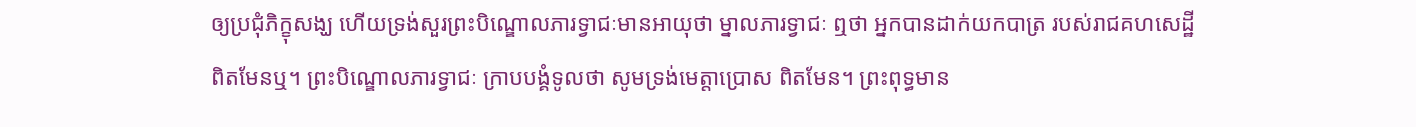ឲ្យប្រជុំភិក្ខុសង្ឃ ហើយទ្រង់សួរព្រះបិណ្ឌោលភារទ្វាជៈមានអាយុថា ម្នាលភារទ្វាជៈ ឮថា អ្នកបានដាក់យកបាត្រ របស់រាជគហសេដ្ឋី ពិតមែនឬ។ ព្រះបិណ្ឌោលភារទ្វាជៈ ក្រាបបង្គំទូលថា សូមទ្រង់មេត្តាប្រោស ពិតមែន។ ព្រះពុទ្ធមាន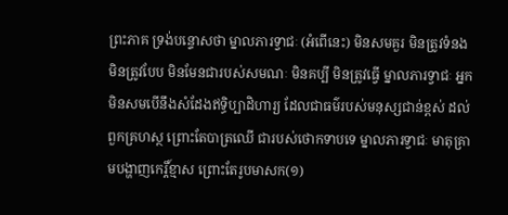ព្រះភាគ ទ្រង់បន្ទោសថា ម្នាលភារទ្វាជៈ (អំពើនេះ) មិនសមគួរ មិនត្រូវទំនង មិនត្រូវបែប មិនមែនជារបស់សមណៈ មិនគប្បី មិនត្រូវធ្វើ ម្នាលភារទ្វាជៈ អ្នកមិនសមបើនឹងសំដែងឥទ្ធិប្បាដិហារ្យ ដែលជាធម៌របស់មនុស្សជាន់ខ្ពស់ ដល់ពួកគ្រហស្ថ ព្រោះតែបាត្រឈើ ជារបស់ថោកទាបទេ ម្នាលភារទ្វាជៈ មាតុគ្រាមបង្ហាញកេរ្តិ៍ខ្មាស ព្រោះតែរូបមាសក(១)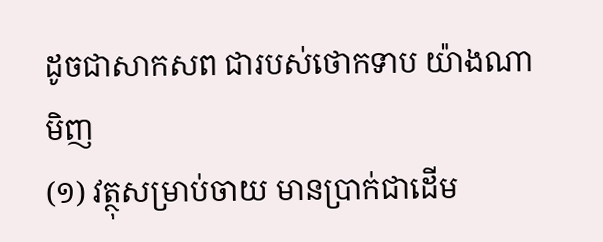ដូចជាសាកសព ជារបស់ថោកទាប យ៉ាងណាមិញ
(១) វត្ថុសម្រាប់ចាយ មានប្រាក់ជាដើម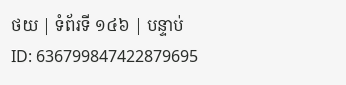ថយ | ទំព័រទី ១៤៦ | បន្ទាប់
ID: 636799847422879695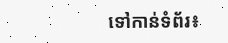ទៅកាន់ទំព័រ៖